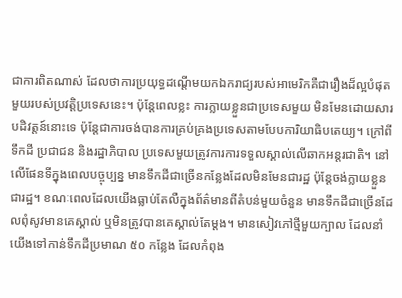ជាការពិតណាស់ ដែលថាការប្រយុទ្ធដណ្ដើមយកឯករាជ្យរបស់អាមេរិកគឺជារឿងដ៏ល្អបំផុតមួយរបស់ប្រវត្តិប្រទេសនេះ។ ប៉ុន្តែពេលខ្លះ ការក្លាយខ្លួនជាប្រទេសមួយ មិនមែនដោយសារបដិវត្តន៍នោះទេ ប៉ុន្តែជាការចង់បានការគ្រប់គ្រងប្រទេសតាមបែបការិយាធិបតេយ្យ។ ក្រៅពីទឹកដី ប្រជាជន និងរដ្ឋាភិបាល ប្រទេសមួយត្រូវការការទទួលស្គាល់លើឆាកអន្តរជាតិ។ នៅលើផែនទីក្នុងពេលបច្ចុប្បន្ន មានទឹកដីជាច្រើនកន្លែងដែលមិនមែនជារដ្ឋ ប៉ុន្តែចង់ក្លាយខ្លួនជារដ្ឋ។ ខណៈពេលដែលយើងធ្លាប់តែលឺក្នុងព័ត៌មានពីតំបន់មួយចំនួន មានទឹកដីជាច្រើនដែលពុំសូវមានគេស្គាល់ ឬមិនត្រូវបានគេស្គាល់តែម្ដង។ មានសៀវភៅថ្មីមួយក្បាល ដែលនាំយើងទៅកាន់ទឹកដីប្រមាណ ៥០ កន្លែង ដែលកំពុង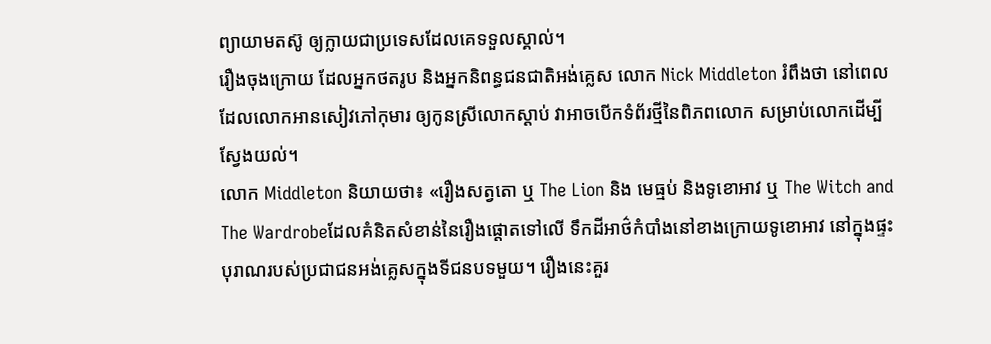ព្យាយាមតស៊ូ ឲ្យក្លាយជាប្រទេសដែលគេទទួលស្គាល់។
រឿងចុងក្រោយ ដែលអ្នកថតរូប និងអ្នកនិពន្ធជនជាតិអង់គ្លេស លោក Nick Middleton រំពឹងថា នៅពេលដែលលោកអានសៀវភៅកុមារ ឲ្យកូនស្រីលោកស្តាប់ វាអាចបើកទំព័រថ្មីនៃពិភពលោក សម្រាប់លោកដើម្បីស្វែងយល់។
លោក Middleton និយាយថា៖ «រឿងសត្វតោ ឬ The Lion និង មេធ្មប់ និងទូខោអាវ ឬ The Witch and The Wardrobeដែលគំនិតសំខាន់នៃរឿងផ្ដោតទៅលើ ទឹកដីអាថ៌កំបាំងនៅខាងក្រោយទូខោអាវ នៅក្នុងផ្ទះបុរាណរបស់ប្រជាជនអង់គ្លេសក្នុងទីជនបទមួយ។ រឿងនេះគួរ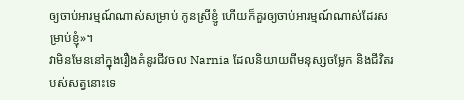ឲ្យចាប់អារម្មណ៍ណាស់សម្រាប់ កូនស្រីខ្ញូំ ហើយក៏គួរឲ្យចាប់អារម្មណ៍ណាស់ដែរសម្រាប់ខ្ញុំ»។
វាមិនមែននៅក្នុងរឿងគំនូរជីវចល Narnia ដែលនិយាយពីមនុស្សចម្លែក និងជីវិតរបស់សត្វនោះទេ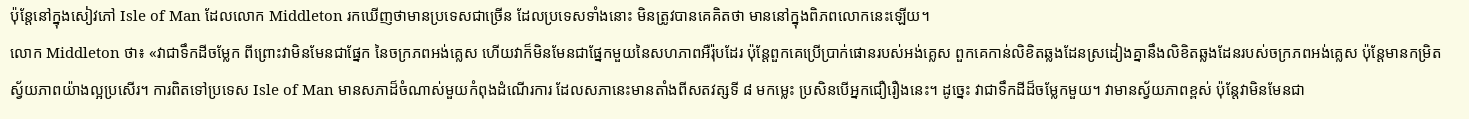ប៉ុន្តែនៅក្នុងសៀវភៅ Isle of Man ដែលលោក Middleton រកឃើញថាមានប្រទេសជាច្រើន ដែលប្រទេសទាំងនោះ មិនត្រូវបានគេគិតថា មាននៅក្នុងពិភពលោកនេះឡើយ។
លោក Middleton ថា៖ «វាជាទឹកដីចម្លែក ពីព្រោះវាមិនមែនជាផ្នែក នៃចក្រភពអង់គ្លេស ហើយវាក៏មិនមែនជាផ្នែកមួយនៃសហភាពអឺរ៉ុបដែរ ប៉ុន្តែពួកគេប្រើប្រាក់ផោនរបស់អង់គ្លេស ពួកគេកាន់លិខិតឆ្លងដែនស្រដៀងគ្នានឹងលិខិតឆ្លងដែនរបស់ចក្រភពអង់គ្លេស ប៉ុន្តែមានកម្រិតស្វ័យភាពយ៉ាងល្អប្រសើរ។ ការពិតទៅប្រទេស Isle of Man មានសភាដ៏ចំណាស់មួយកំពុងដំណើរការ ដែលសភានេះមានតាំងពីសតវត្សទី ៨ មកម្លេះ ប្រសិនបើអ្នកជឿរឿងនេះ។ ដូច្នេះ វាជាទឹកដីដ៏ចម្លែកមួយ។ វាមានស្វ័យភាពខ្ពស់ ប៉ុន្តែវាមិនមែនជា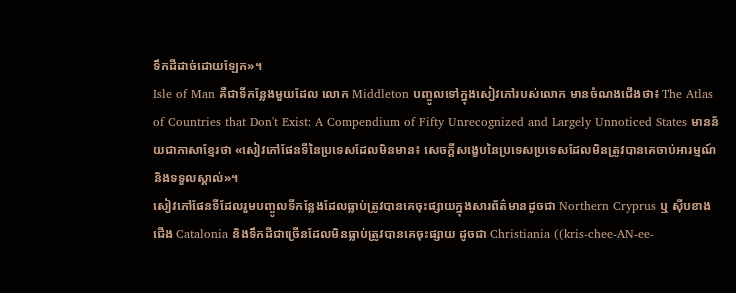ទឹកដីដាច់ដោយឡែក»។
Isle of Man គឺជាទីកន្លែងមួយដែល លោក Middleton បញ្ចូលទៅក្នុងសៀវភៅរបស់លោក មានចំណងជើងថា៖ The Atlas of Countries that Don't Exist: A Compendium of Fifty Unrecognized and Largely Unnoticed States មានន័យជាភាសាខ្មែរថា «សៀវភៅផែនទីនៃប្រទេសដែលមិនមាន៖ សេចក្ដីសង្ខេបនៃប្រទេសប្រទេសដែលមិនត្រូវបានគេចាប់អារម្មណ៍ និងទទួលស្គាល់»។
សៀវភៅផែនទីដែលរួមបញ្ចូលទីកន្លែងដែលធ្លាប់ត្រូវបានគេចុះផ្សាយក្នុងសារព័ត៌មានដូចជា Northern Cryprus ឬ ស៊ីបខាងជើង Catalonia និងទឹកដីជាច្រើនដែលមិនធ្លាប់ត្រូវបានគេចុះផ្សាយ ដូចជា Christiania ((kris-chee-AN-ee-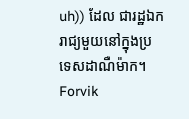uh)) ដែល ជារដ្ឋឯករាជ្យមួយនៅក្នុងប្រទេសដាណឺម៉ាក។ Forvik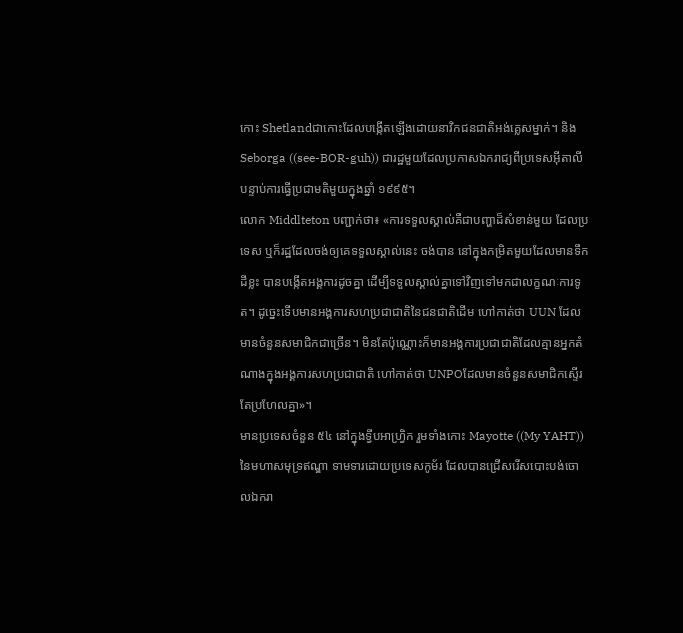កោះ Shetlandជាកោះដែលបង្កើតឡើងដោយនាវិកជនជាតិអង់គ្លេសម្នាក់។ និង Seborga ((see-BOR-guh)) ជារដ្ឋមួយដែលប្រកាសឯករាជ្យពីប្រទេសអ៊ីតាលី បន្ទាប់ការធ្វើប្រជាមតិមួយក្នុងឆ្នាំ ១៩៩៥។
លោក Middlteton បញ្ជាក់ថា៖ «ការទទួលស្គាល់គឺជាបញ្ហាដ៏សំខាន់មួយ ដែលប្រទេស ឬក៏រដ្ឋដែលចង់ឲ្យគេទទួលស្គាល់នេះ ចង់បាន នៅក្នុងកម្រិតមួយដែលមានទឹកដីខ្លះ បានបង្កើតអង្គការដូចគ្នា ដើម្បីទទួលស្គាល់គ្នាទៅវិញទៅមកជាលក្ខណៈការទូត។ ដូច្នេះទើបមានអង្គការសហប្រជាជាតិនៃជនជាតិដើម ហៅកាត់ថា UUN ដែលមានចំនួនសមាជិកជាច្រើន។ មិនតែប៉ុណ្ណោះក៏មានអង្គការប្រជាជាតិដែលគ្មានអ្នកតំណាងក្នុងអង្គការសហប្រជាជាតិ ហៅកាត់ថា UNPOដែលមានចំនួនសមាជិកស្ទើរតែប្រហែលគ្នា»។
មានប្រទេសចំនួន ៥៤ នៅក្នុងទ្វីបអាហ្រ្វិក រួមទាំងកោះ Mayotte ((My YAHT)) នៃមហាសមុទ្រឥណ្ឌា ទាមទារដោយប្រទេសកូម័រ ដែលបានជ្រើសរើសបោះបង់ចោលឯករា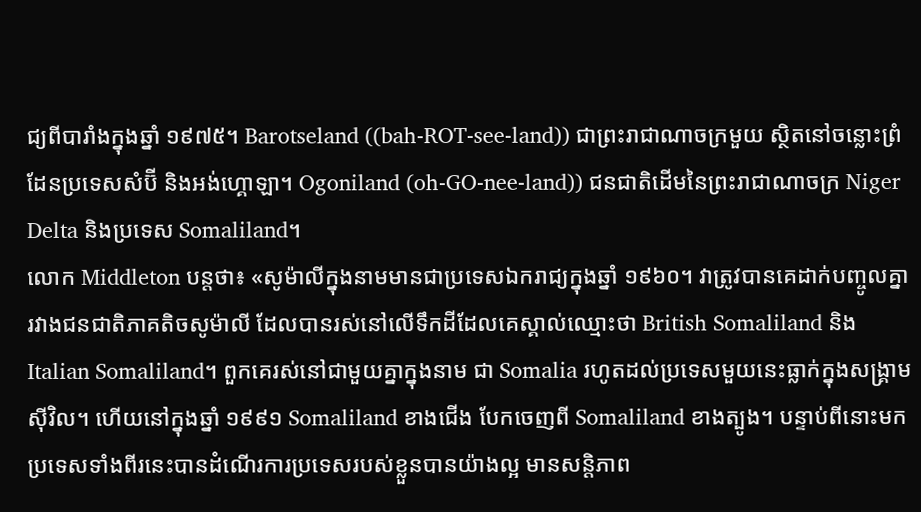ជ្យពីបារាំងក្នុងឆ្នាំ ១៩៧៥។ Barotseland ((bah-ROT-see-land)) ជាព្រះរាជាណាចក្រមួយ ស្ថិតនៅចន្លោះព្រំដែនប្រទេសសំប៊ី និងអង់ហ្គោឡា។ Ogoniland (oh-GO-nee-land)) ជនជាតិដើមនៃព្រះរាជាណាចក្រ Niger Delta និងប្រទេស Somaliland។
លោក Middleton បន្តថា៖ «សូម៉ាលីក្នុងនាមមានជាប្រទេសឯករាជ្យក្នុងឆ្នាំ ១៩៦០។ វាត្រូវបានគេដាក់បញ្ចូលគ្នា រវាងជនជាតិភាគតិចសូម៉ាលី ដែលបានរស់នៅលើទឹកដីដែលគេស្គាល់ឈ្មោះថា British Somaliland និង Italian Somaliland។ ពួកគេរស់នៅជាមួយគ្នាក្នុងនាម ជា Somalia រហូតដល់ប្រទេសមួយនេះធ្លាក់ក្នុងសង្គ្រាមស៊ីវិល។ ហើយនៅក្នុងឆ្នាំ ១៩៩១ Somaliland ខាងជើង បែកចេញពី Somaliland ខាងត្បូង។ បន្ទាប់ពីនោះមក ប្រទេសទាំងពីរនេះបានដំណើរការប្រទេសរបស់ខ្លួនបានយ៉ាងល្អ មានសន្តិភាព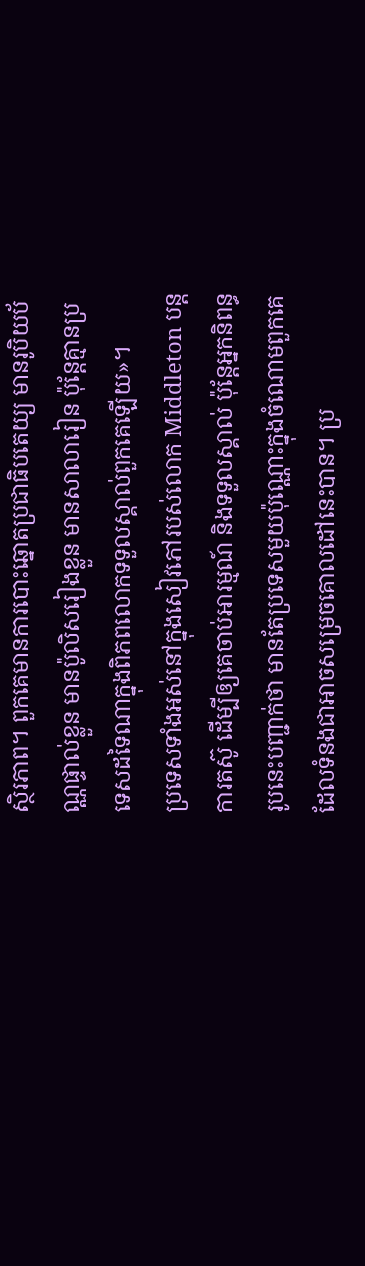ស្ថិរភាព។ ពួកគេមានការបោះឆ្នោតប្រជាធិបតេយ្យ មានរូបិយប័ណ្ណផ្ទាល់ខ្លួន មានប៉ូលិសរៀងខ្លួន មានសាលារៀន ប៉ុន្តែគ្មានប្រទេសដទៃណាក្នុងពិភពលោកទទួលស្គាល់ពួកគេឡើយ»។
ប្រទេសទាំងអស់នៅក្នុងសៀវភៅរបស់លោក Middleton បន្តការតស៊ូ ដើម្បីឲ្យគេចាប់អារម្មណ៍ និងទទួលស្គាល់ ប៉ុន្តែអ្នកនិពន្ធរូបនេះបញ្ជាក់ថា មានតែប្រទេសមួយប៉ុណ្ណោះក្នុងចំណោមពួកគេ ដែលទំនងជាអាចសម្រេចគោលដៅនេះបាន។ ប្រ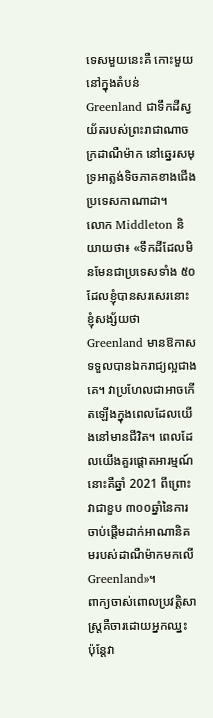ទេសមួយនេះគឺ កោះមួយនៅក្នុងតំបន់ Greenland ជាទឹកដីស្វយ័តរបស់ព្រះរាជាណាចក្រដាណឺម៉ាក នៅឆ្នេរសមុទ្រអាត្លង់ទិចភាគខាងជើងប្រទេសកាណាដា។
លោក Middleton និយាយថា៖ «ទឹកដីដែលមិនមែនជាប្រទេសទាំង ៥០ ដែលខ្ញុំបានសរសេរនោះ ខ្ញុំសង្ស័យថា Greenland មានឱកាសទទួលបានឯករាជ្យល្អជាងគេ។ វាប្រហែលជាអាចកើតឡើងក្នុងពេលដែលយើងនៅមានជីវិត។ ពេលដែលយើងគួរផ្ដោតអារម្មណ៍នោះគឺឆ្នាំ 2021 ពីព្រោះវាជាខួប ៣០០ឆ្នាំនៃការចាប់ផ្ដើមដាក់អាណានិគមរបស់ដាណឺម៉ាកមកលើ Greenland»។
ពាក្យចាស់ពោលប្រវត្តិសាស្ត្រគឺចារដោយអ្នកឈ្នះ ប៉ុន្តែវា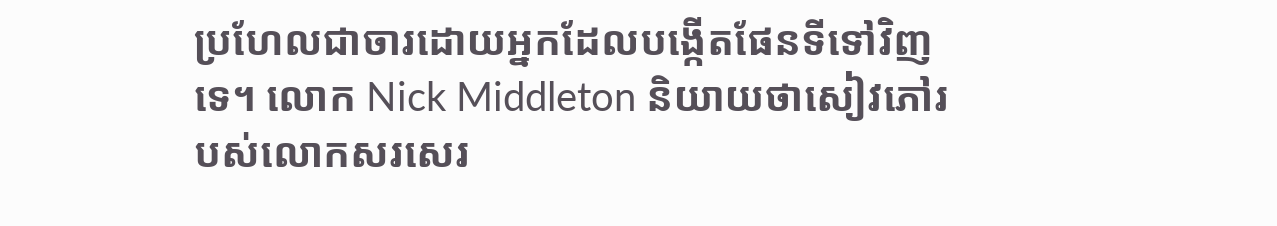ប្រហែលជាចារដោយអ្នកដែលបង្កើតផែនទីទៅវិញទេ។ លោក Nick Middleton និយាយថាសៀវភៅរបស់លោកសរសេរ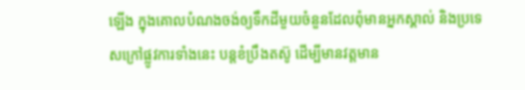ឡើង ក្នុងគោលបំណងចង់ឲ្យទឹកដីមួយចំនួនដែលពុំមានអ្នកស្គាល់ និងប្រទេសក្រៅផ្លូវការទាំងនេះ បន្តខំប្រឹងតស៊ូ ដើម្បីមានវត្តមាន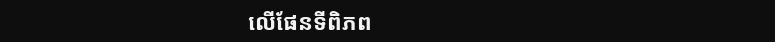លើផែនទីពិភព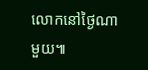លោកនៅថ្ងៃណាមួយ៕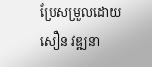ប្រែសម្រួលដោយ សឿន វឌ្ឍនា